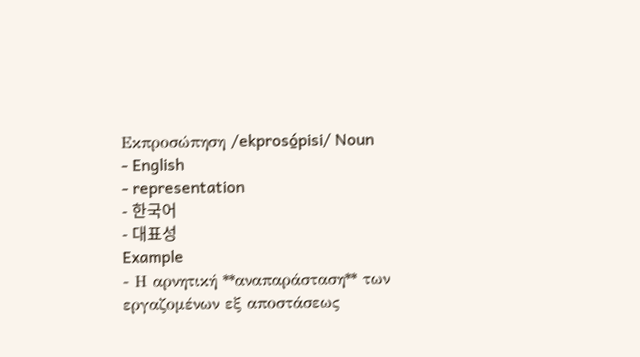Εκπροσώπηση /ekprosó̱pisi/ Noun
- English
- representation
- 한국어
- 대표성
Example
- Η αρνητική **αναπαράσταση** των εργαζομένων εξ αποστάσεως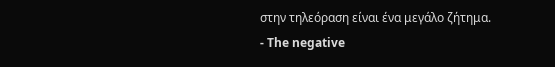στην τηλεόραση είναι ένα μεγάλο ζήτημα.
- The negative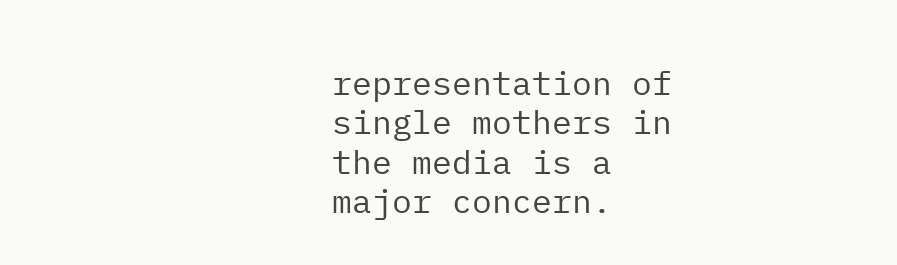representation of single mothers in the media is a major concern.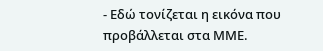- Εδώ τονίζεται η εικόνα που προβάλλεται στα ΜΜΕ.